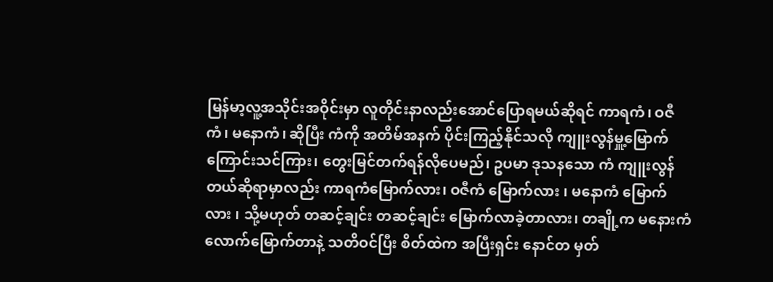မြန်မာ့လူ့အသိုင်းအဝိုင်းမှာ လူတိုင်းနာလည်းအောင်ပြောရမယ်ဆိုရင် ကာရကံ၊ ဝဇီကံ၊ မနောကံ၊ ဆိုပြီး ကံကို အတိမ်အနက် ပိုင်းကြည့်နိုင်သလို ကျူးလွန်မှူ့မြောက်ကြောင်းသင်ကြား၊ တွေးမြင်တက်ရန်လိုပေမည်၊ ဥပမာ ဒုသနသော ကံ ကျူးလွန်တယ်ဆိုရာမှာလည်း ကာရကံမြောက်လား၊ ဝဇီကံ မြောက်လား ၊ မနောကံ မြောက်လား ၊ သို့မဟုတ် တဆင့်ချင်း တဆင့်ချင်း မြောက်လာခဲ့တာလား၊ တချို့က မနေားကံလောက်မြောက်တာနဲ့ သတိဝင်ပြီး စိတ်ထဲက အပြီးရှင်း နောင်တ မှတ်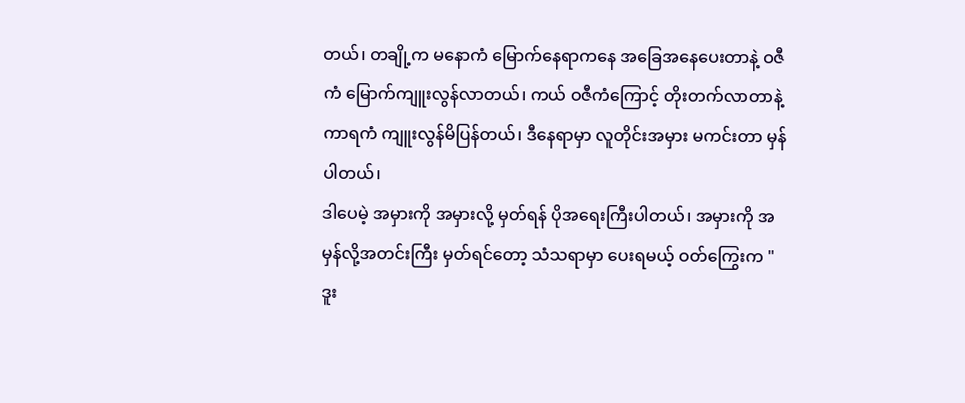တယ်၊ တချို့က မနောကံ မြောက်နေရာကနေ အခြေအနေပေးတာနဲ့ ဝဇီကံ မြောက်ကျူးလွန်လာတယ်၊ ကယ် ဝဇီကံကြောင့် တိုးတက်လာတာနဲ့ ကာရကံ ကျူးလွန်မိပြန်တယ်၊ ဒီနေရာမှာ လူတိုင်းအမှား မကင်းတာ မှန်ပါတယ်၊
ဒါပေမဲ့ အမှားကို အမှားလို့ မှတ်ရန် ပိုအရေးကြီးပါတယ်၊ အမှားကို အမှန်လို့အတင်းကြီး မှတ်ရင်တော့ သံသရာမှာ ပေးရမယ့် ဝတ်ကြွေးက " ဒူး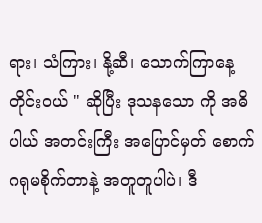ရား၊ သံကြား၊ နို့ဆီ၊ သောက်ကြာနေ့တိုင်းဝယ် " ဆိုပြီး ဒုသနသော ကို အဓိပါယ် အတင်းကြီး အပြောင်မှတ် စောက်ဂရုမစိုက်တာနဲ့ အတူတူပါပဲ၊ ဒီ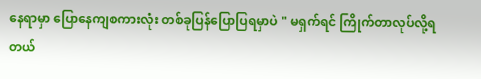နေရာမှာ ပြောနေကျစကားလုံး တစ်ခုပြန်ပြောပြရမှာပဲ " မရှက်ရင် ကြိုက်တာလုပ်လို့ရတယ်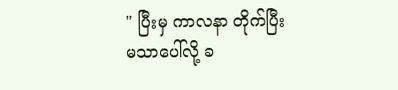" ပြီးမှ ကာလနာ တိုက်ပြီး မသာပေါ်လို့ ခ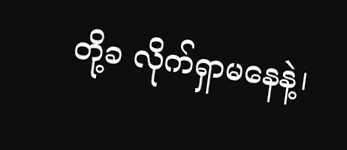တို့ခ လိုက်ရှာမနေနဲ့၊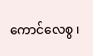ကောင်လေစွ ၊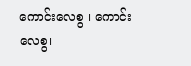ကောင်းလေစွ ၊ ကောင်းလေစွ၊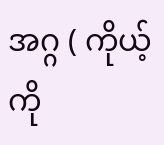အဂ္ဂ ( ကိုယ့်ကို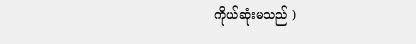ကိုယ်ဆုံးမသည် )